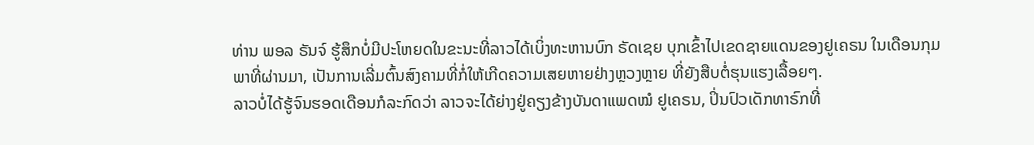ທ່ານ ພອລ ຣັນຈ໌ ຮູ້ສຶກບໍ່ມີປະໂຫຍດໃນຂະນະທີ່ລາວໄດ້ເບິ່ງທະຫານບົກ ຣັດເຊຍ ບຸກເຂົ້າໄປເຂດຊາຍແດນຂອງຢູເຄຣນ ໃນເດືອນກຸມພາທີ່ຜ່ານມາ, ເປັນການເລີ່ມຕົ້ນສົງຄາມທີ່ກໍ່ໃຫ້ເກີດຄວາມເສຍຫາຍຢ່າງຫຼວງຫຼາຍ ທີ່ຍັງສືບຕໍ່ຮຸນແຮງເລື້ອຍໆ.
ລາວບໍ່ໄດ້ຮູ້ຈົນຮອດເດືອນກໍລະກົດວ່າ ລາວຈະໄດ້ຍ່າງຢູ່ຄຽງຂ້າງບັນດາແພດໝໍ ຢູເຄຣນ, ປິ່ນປົວເດັກທາຣົກທີ່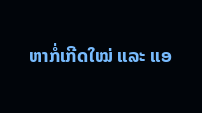ຫາກໍ່ເກີດໃໝ່ ແລະ ແອ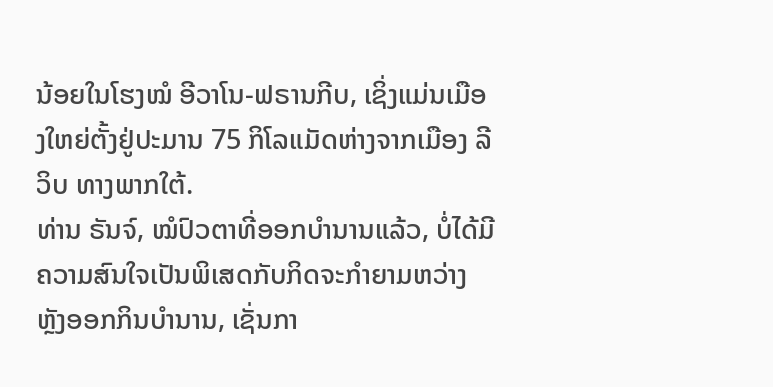ນ້ອຍໃນໂຮງໝໍ ອີວາໂນ-ຟຣານກີບ, ເຊິ່ງແມ່ນເມືອງໃຫຍ່ຕັ້ງຢູ່ປະມານ 75 ກິໂລແມັດຫ່າງຈາກເມືອງ ລີວິບ ທາງພາກໃຕ້.
ທ່ານ ຣັນຈ໌, ໝໍປົວຕາທີ່ອອກບຳນານແລ້ວ, ບໍ່ໄດ້ມີຄວາມສົນໃຈເປັນພິເສດກັບກິດຈະກຳຍາມຫວ່າງຫຼັງອອກກິນບຳນານ, ເຊັ່ນກາ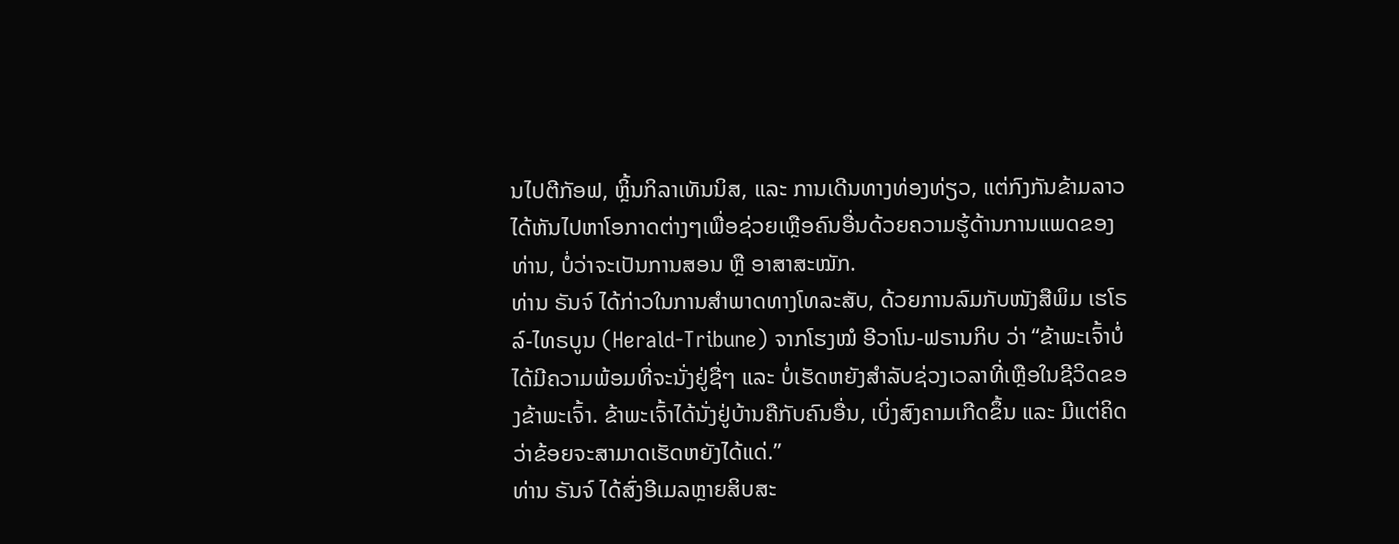ນໄປຕີກັອຟ, ຫຼິ້ນກິລາເທັນນິສ, ແລະ ການເດີນທາງທ່ອງທ່ຽວ, ແຕ່ກົງກັນຂ້າມລາວໄດ້ຫັນໄປຫາໂອກາດຕ່າງໆເພື່ອຊ່ວຍເຫຼືອຄົນອື່ນດ້ວຍຄວາມຮູ້ດ້ານການແພດຂອງທ່ານ, ບໍ່ວ່າຈະເປັນການສອນ ຫຼື ອາສາສະໝັກ.
ທ່ານ ຣັນຈ໌ ໄດ້ກ່າວໃນການສຳພາດທາງໂທລະສັບ, ດ້ວຍການລົມກັບໜັງສືພິມ ເຮໂຣລ໌-ໄທຣບູນ (Herald-Tribune) ຈາກໂຮງໝໍ ອີວາໂນ-ຟຣານກິບ ວ່າ “ຂ້າພະເຈົ້າບໍ່ໄດ້ມີຄວາມພ້ອມທີ່ຈະນັ່ງຢູ່ຊື່ໆ ແລະ ບໍ່ເຮັດຫຍັງສຳລັບຊ່ວງເວລາທີ່ເຫຼືອໃນຊີວິດຂອງຂ້າພະເຈົ້າ. ຂ້າພະເຈົ້າໄດ້ນັ່ງຢູ່ບ້ານຄືກັບຄົນອື່ນ, ເບິ່ງສົງຄາມເກີດຂຶ້ນ ແລະ ມີແຕ່ຄິດວ່າຂ້ອຍຈະສາມາດເຮັດຫຍັງໄດ້ແດ່.”
ທ່ານ ຣັນຈ໌ ໄດ້ສົ່ງອີເມລຫຼາຍສິບສະ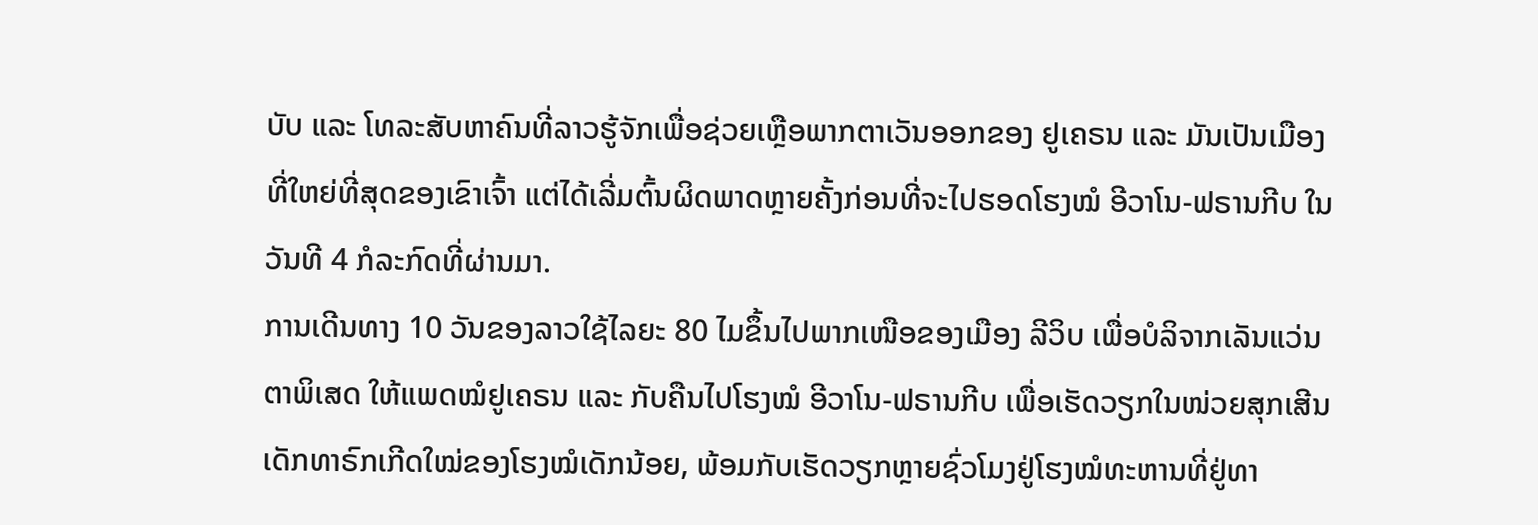ບັບ ແລະ ໂທລະສັບຫາຄົນທີ່ລາວຮູ້ຈັກເພື່ອຊ່ວຍເຫຼືອພາກຕາເວັນອອກຂອງ ຢູເຄຣນ ແລະ ມັນເປັນເມືອງທີ່ໃຫຍ່ທີ່ສຸດຂອງເຂົາເຈົ້າ ແຕ່ໄດ້ເລີ່ມຕົ້ນຜິດພາດຫຼາຍຄັ້ງກ່ອນທີ່ຈະໄປຮອດໂຮງໝໍ ອີວາໂນ-ຟຣານກີບ ໃນວັນທີ 4 ກໍລະກົດທີ່ຜ່ານມາ.
ການເດີນທາງ 10 ວັນຂອງລາວໃຊ້ໄລຍະ 80 ໄມຂຶ້ນໄປພາກເໜືອຂອງເມືອງ ລີວິບ ເພື່ອບໍລິຈາກເລັນແວ່ນຕາພິເສດ ໃຫ້ແພດໝໍຢູເຄຣນ ແລະ ກັບຄືນໄປໂຮງໝໍ ອີວາໂນ-ຟຣານກີບ ເພື່ອເຮັດວຽກໃນໜ່ວຍສຸກເສີນເດັກທາຣົກເກີດໃໝ່ຂອງໂຮງໝໍເດັກນ້ອຍ, ພ້ອມກັບເຮັດວຽກຫຼາຍຊົ່ວໂມງຢູ່ໂຮງໝໍທະຫານທີ່ຢູ່ທາ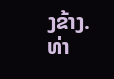ງຂ້າງ.
ທ່າ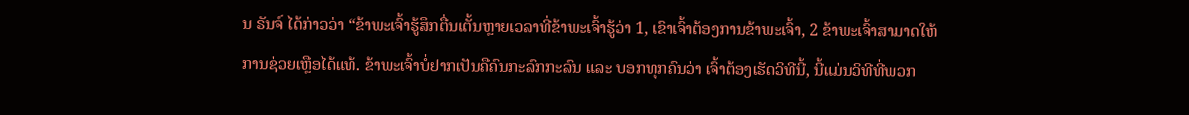ນ ຣັນຈ໌ ໄດ້ກ່າວວ່າ “ຂ້າພະເຈົ້າຮູ້ສຶກຕື່ນເຕັ້ນຫຼາຍເວລາທີ່ຂ້າພະເຈົ້າຮູ້ວ່າ 1, ເຂົາເຈົ້າຕ້ອງການຂ້າພະເຈົ້າ, 2 ຂ້າພະເຈົ້າສາມາດໃຫ້ການຊ່ວຍເຫຼືອໄດ້ແທ້. ຂ້າພະເຈົ້າບໍ່ຢາກເປັນຄືຄົນກະລົກກະລົນ ແລະ ບອກທຸກຄົນວ່າ ເຈົ້າຕ້ອງເຮັດວິທີນີ້, ນີ້ແມ່ນວິທີທີ່ພວກ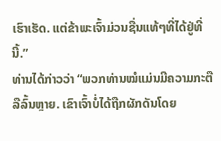ເຮົາເຮັດ. ແຕ່ຂ້າພະເຈົ້າມ່ວນຊື່ນແທ້ໆທີ່ໄດ້ຢູ່ທີ່ນີ້.”
ທ່ານໄດ້ກ່າວວ່າ “ພວກທ່ານໝໍແມ່ນມີຄວາມກະຕືລືລົ້ນຫຼາຍ. ເຂົາເຈົ້າບໍ່ໄດ້ຖືກຜັກດັນໂດຍ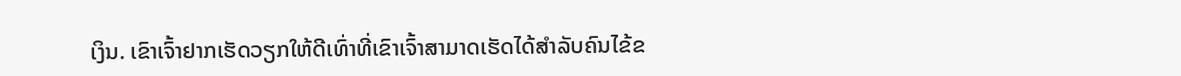ເງິນ. ເຂົາເຈົ້າຢາກເຮັດວຽກໃຫ້ດີເທົ່າທີ່ເຂົາເຈົ້າສາມາດເຮັດໄດ້ສຳລັບຄົນໄຂ້ຂ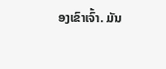ອງເຂົາເຈົ້າ. ມັນ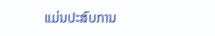ແມ່ນປະສົບການ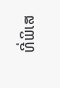ທີ່ພິເສ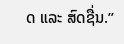ດ ແລະ ສົດຊື່ນ.”